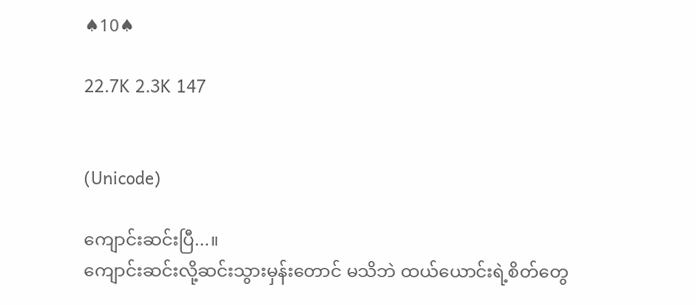♠10♠

22.7K 2.3K 147


(Unicode)

ကျောင်းဆင်းပြီ...။
ကျောင်းဆင်းလို့ဆင်းသွားမှန်းတောင် မသိဘဲ ထယ်ယောင်းရဲ့စိတ်တွေ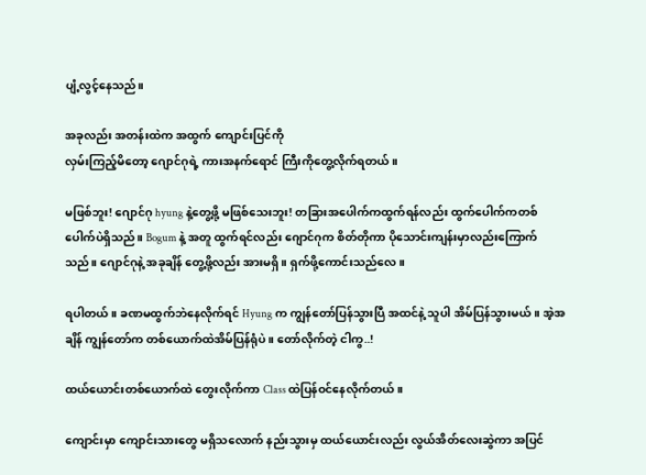ပျံ့လွင့်နေသည်။

အခုလည်း အတန်းထဲက အထွက် ကျောင်းပြင်ကို
လှမ်းကြည့်မိတော့ ဂျောင်ဂုရဲ့ ကားအနက်ရောင် ကြီးကိုတွေ့လိုက်ရတယ်။

မဖြစ်ဘူး! ဂျောင်ဂု hyung နဲ့တွေ့ဖို့ မဖြစ်သေးဘူး! တခြားအပေါက်ကထွက်ရန်လည်း ထွက်ပေါက်ကတစ်ပေါက်ပဲရှိသည်။ Bogum နဲ့ အတူ ထွက်ရင်လည်း ဂျောင်ဂုက စိတ်တိုကာ ပိုသောင်းကျန်းမှာလည်းကြောက်သည်။ ဂျောင်ဂုနဲ့ အခုချိန် တွေ့ဖို့လည်း အားမရှိ။ ရှက်ဖို့ကောင်းသည်လေ။

ရပါတယ်။ ခဏမထွက်ဘဲနေလိုက်ရင် Hyung က ကျွန်တော်ပြန်သွားပြီ အထင်နဲ့ သူပါ အိမ်ပြန်သွားမယ်။ အဲ့အချိန် ကျွန်တော်က တစ်ယောက်ထဲအိမ်ပြန်ရုံပဲ။ တော်လိုက်တဲ့ ငါကွ..!

ထယ်ယောင်းတစ်ယောက်ထဲ တွေးလိုက်ကာ Class ထဲပြန်ဝင်နေလိုက်တယ်။

ကျောင်းမှာ ကျောင်းသားတွေ မရှိသလောက် နည်းသွားမှ ထယ်ယောင်းလည်း လွယ်အိတ်လေးဆွဲကာ အပြင်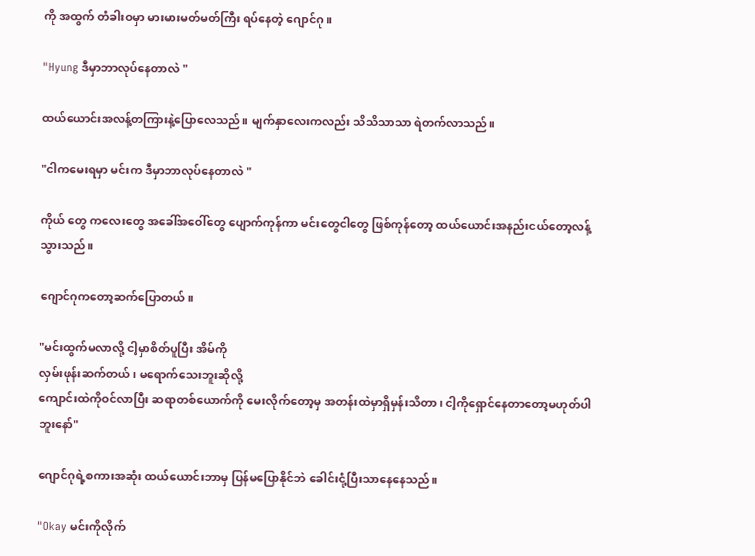ကို အထွက် တံခါးဝမှာ မားမားမတ်မတ်ကြီး ရပ်နေတဲ့ ဂျောင်ဂု။

"Hyung ဒီမှာဘာလုပ်နေတာလဲ "

ထယ်ယောင်းအလန့်တကြားနဲ့ပြောလေသည်။ မျက်နှာလေးကလည်း သိသိသာသာ ရဲတက်လာသည်။

"ငါကမေးရမှာ မင်းက ဒီမှာဘာလုပ်နေတာလဲ "

ကိုယ် တွေ ကလေးတွေ အခေါ်အဝေါ်တွေ ပျောက်ကုန်ကာ မင်းတွေငါတွေ ဖြစ်ကုန်တော့ ထယ်ယောင်းအနည်းငယ်တော့လန့်သွားသည်။

ဂျောင်ဂုကတော့ဆက်ပြောတယ်။

"မင်းထွက်မလာလို့ ငါ့မှာစိတ်ပူပြီး အိမ်ကို
လှမ်းဖုန်းဆက်တယ်၊ မရောက်သေးဘူးဆိုလို့
ကျောင်းထဲကိုဝင်လာပြီး ဆရာတစ်ယောက်ကို မေးလိုက်တော့မှ အတန်းထဲမှာရှိမှန်းသိတာ၊ ငါ့ကိုရှောင်နေတာတော့မဟုတ်ပါဘူးနော်"

ဂျောင်ဂုရဲ့စကားအဆုံး ထယ်ယောင်းဘာမှ ပြန်မပြောနိုင်ဘဲ ခေါင်းငုံ့ပြီးသာနေနေသည်။

"Okay မင်းကိုလိုက်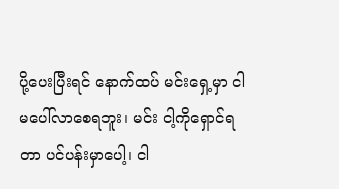ပို့ပေးပြီးရင် နောက်ထပ် မင်းရှေ့မှာ ငါမပေါ်လာစေရဘူး၊ မင်း ငါ့ကိုရှောင်ရတာ ပင်ပန်းမှာပေါ့၊ ငါ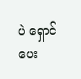ပဲ ရှောင်ပေး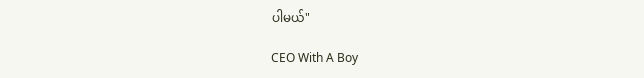ပါမယ်"

CEO With A Boy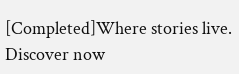[Completed]Where stories live. Discover now